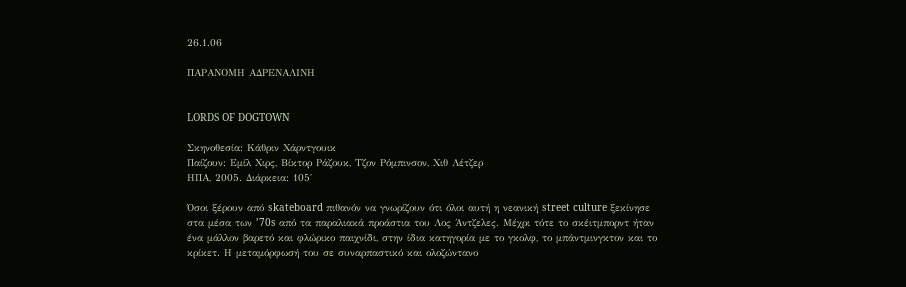26.1.06

ΠΑΡΑΝΟΜΗ ΑΔΡΕΝΑΛΙΝΗ


LORDS OF DOGTOWN

Σκηνοθεσία: Κάθριν Χάρντγουικ
Παίζουν: Εμίλ Χιρς, Βίκτορ Ράζουκ, Τζον Ρόμπινσον, Χιθ Λέτζερ
ΗΠΑ, 2005. Διάρκεια: 105΄

Όσοι ξέρουν από skateboard πιθανόν να γνωρίζουν ότι όλοι αυτή η νεανική street culture ξεκίνησε στα μέσα των ’70s από τα παραλιακά προάστια του Λος Άντζελες. Μέχρι τότε το σκέιτμπορντ ήταν ένα μάλλον βαρετό και φλώρικο παιχνίδι, στην ίδια κατηγορία με το γκολφ, το μπάντμινγκτον και το κρίκετ. Η μεταμόρφωσή του σε συναρπαστικό και ολοζώντανο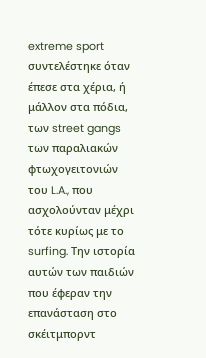extreme sport συντελέστηκε όταν έπεσε στα χέρια, ή μάλλον στα πόδια, των street gangs των παραλιακών φτωχογειτονιών του L.A., που ασχολούνταν μέχρι τότε κυρίως με το surfing. Την ιστορία αυτών των παιδιών που έφεραν την επανάσταση στο σκέιτμπορντ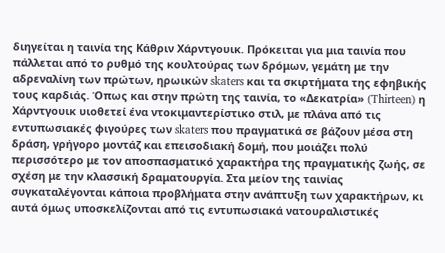διηγείται η ταινία της Κάθριν Χάρντγουικ. Πρόκειται για μια ταινία που πάλλεται από το ρυθμό της κουλτούρας των δρόμων, γεμάτη με την αδρεναλίνη των πρώτων, ηρωικών skaters και τα σκιρτήματα της εφηβικής τους καρδιάς. Όπως και στην πρώτη της ταινία, το «Δεκατρία» (Thirteen) η Χάρντγουικ υιοθετεί ένα ντοκιμαντερίστικο στιλ, με πλάνα από τις εντυπωσιακές φιγούρες των skaters που πραγματικά σε βάζουν μέσα στη δράση, γρήγορο μοντάζ και επεισοδιακή δομή, που μοιάζει πολύ περισσότερο με τον αποσπασματικό χαρακτήρα της πραγματικής ζωής, σε σχέση με την κλασσική δραματουργία. Στα μείον της ταινίας συγκαταλέγονται κάποια προβλήματα στην ανάπτυξη των χαρακτήρων, κι αυτά όμως υποσκελίζονται από τις εντυπωσιακά νατουραλιστικές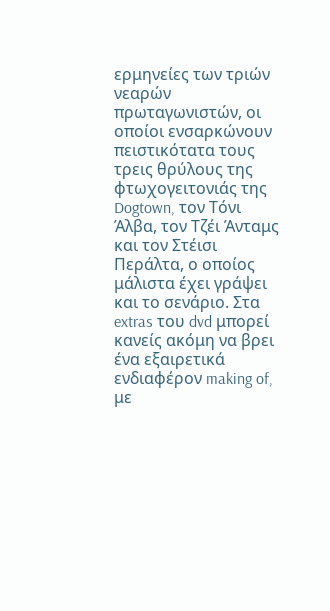ερμηνείες των τριών νεαρών πρωταγωνιστών, οι οποίοι ενσαρκώνουν πειστικότατα τους τρεις θρύλους της φτωχογειτονιάς της Dogtown, τον Τόνι Άλβα, τον Τζέι Άνταμς και τον Στέισι Περάλτα, ο οποίος μάλιστα έχει γράψει και το σενάριο. Στα extras του dvd μπορεί κανείς ακόμη να βρει ένα εξαιρετικά ενδιαφέρον making of, με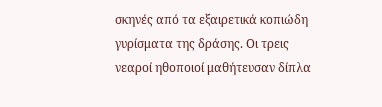σκηνές από τα εξαιρετικά κοπιώδη γυρίσματα της δράσης. Οι τρεις νεαροί ηθοποιοί μαθήτευσαν δίπλα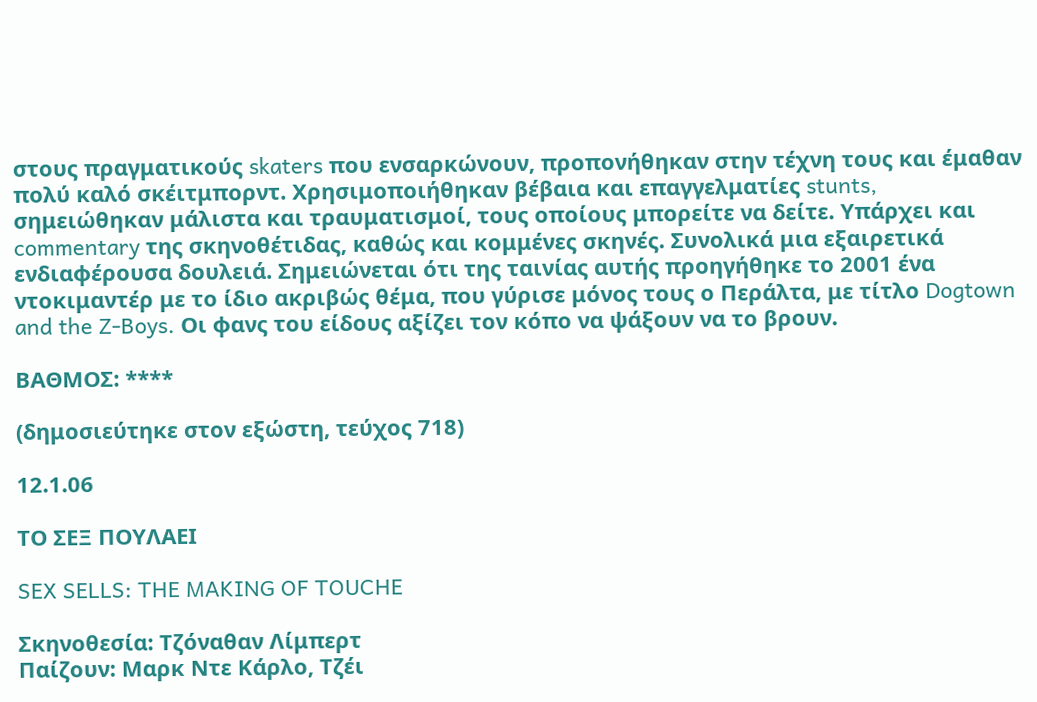στους πραγματικούς skaters που ενσαρκώνουν, προπονήθηκαν στην τέχνη τους και έμαθαν πολύ καλό σκέιτμπορντ. Χρησιμοποιήθηκαν βέβαια και επαγγελματίες stunts, σημειώθηκαν μάλιστα και τραυματισμοί, τους οποίους μπορείτε να δείτε. Υπάρχει και commentary της σκηνοθέτιδας, καθώς και κομμένες σκηνές. Συνολικά μια εξαιρετικά ενδιαφέρουσα δουλειά. Σημειώνεται ότι της ταινίας αυτής προηγήθηκε το 2001 ένα ντοκιμαντέρ με το ίδιο ακριβώς θέμα, που γύρισε μόνος τους ο Περάλτα, με τίτλο Dogtown and the Z-Boys. Οι φανς του είδους αξίζει τον κόπο να ψάξουν να το βρουν.

ΒΑΘΜΟΣ: ****

(δημοσιεύτηκε στον εξώστη, τεύχος 718)

12.1.06

ΤΟ ΣΕΞ ΠΟΥΛΑΕΙ

SEX SELLS: THE MAKING OF TOUCHE

Σκηνοθεσία: Τζόναθαν Λίμπερτ
Παίζουν: Μαρκ Ντε Κάρλο, Τζέι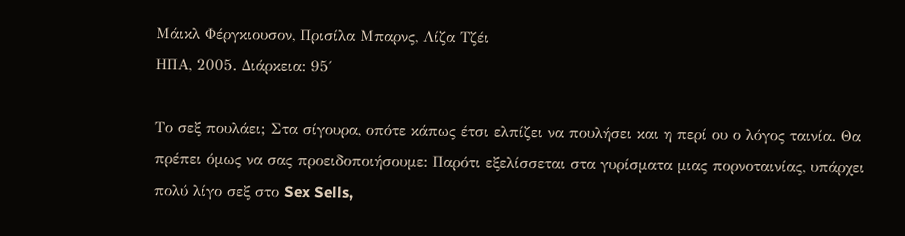Μάικλ Φέργκιουσον, Πρισίλα Μπαρνς, Λίζα Τζέι
ΗΠΑ, 2005. Διάρκεια: 95΄

Το σεξ πουλάει; Στα σίγουρα, οπότε κάπως έτσι ελπίζει να πουλήσει και η περί ου ο λόγος ταινία. Θα πρέπει όμως να σας προειδοποιήσουμε: Παρότι εξελίσσεται στα γυρίσματα μιας πορνοταινίας, υπάρχει πολύ λίγο σεξ στο Sex Sells,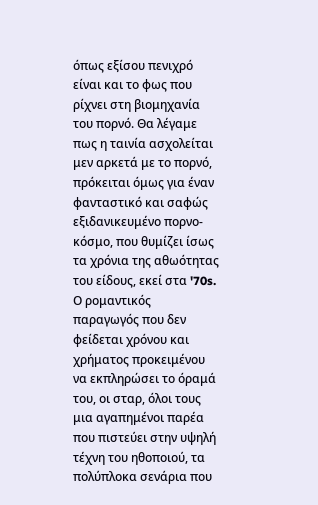όπως εξίσου πενιχρό είναι και το φως που ρίχνει στη βιομηχανία του πορνό. Θα λέγαμε πως η ταινία ασχολείται μεν αρκετά με το πορνό, πρόκειται όμως για έναν φανταστικό και σαφώς εξιδανικευμένο πορνο-κόσμο, που θυμίζει ίσως τα χρόνια της αθωότητας του είδους, εκεί στα '70s. Ο ρομαντικός παραγωγός που δεν φείδεται χρόνου και χρήματος προκειμένου να εκπληρώσει το όραμά του, οι σταρ, όλοι τους μια αγαπημένοι παρέα που πιστεύει στην υψηλή τέχνη του ηθοποιού, τα πολύπλοκα σενάρια που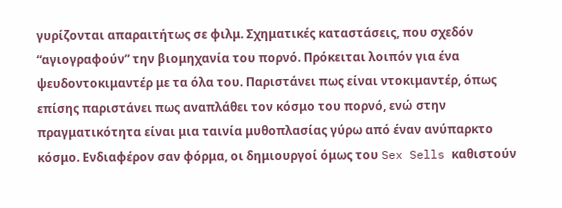γυρίζονται απαραιτήτως σε φιλμ. Σχηματικές καταστάσεις, που σχεδόν “αγιογραφούν” την βιομηχανία του πορνό. Πρόκειται λοιπόν για ένα ψευδοντοκιμαντέρ με τα όλα του. Παριστάνει πως είναι ντοκιμαντέρ, όπως επίσης παριστάνει πως αναπλάθει τον κόσμο του πορνό, ενώ στην πραγματικότητα είναι μια ταινία μυθοπλασίας γύρω από έναν ανύπαρκτο κόσμο. Ενδιαφέρον σαν φόρμα, οι δημιουργοί όμως του Sex Sells καθιστούν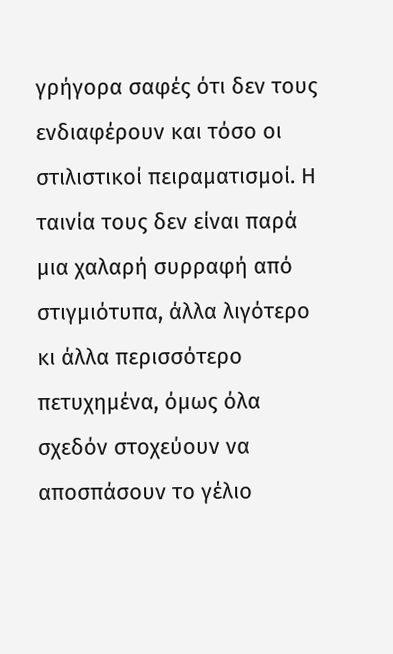γρήγορα σαφές ότι δεν τους ενδιαφέρουν και τόσο οι στιλιστικοί πειραματισμοί. Η ταινία τους δεν είναι παρά μια χαλαρή συρραφή από στιγμιότυπα, άλλα λιγότερο κι άλλα περισσότερο πετυχημένα, όμως όλα σχεδόν στοχεύουν να αποσπάσουν το γέλιο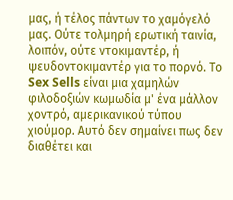μας, ή τέλος πάντων το χαμόγελό μας. Ούτε τολμηρή ερωτική ταινία, λοιπόν, ούτε ντοκιμαντέρ, ή ψευδοντοκιμαντέρ για το πορνό. Το Sex Sells είναι μια χαμηλών φιλοδοξιών κωμωδία μ' ένα μάλλον χοντρό, αμερικανικού τύπου χιούμορ. Αυτό δεν σημαίνει πως δεν διαθέτει και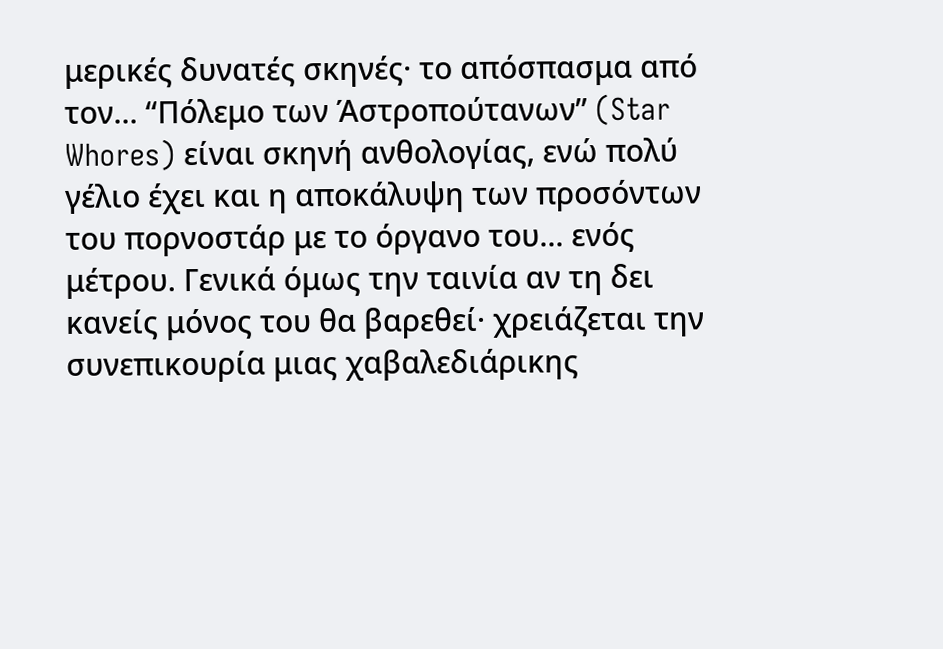μερικές δυνατές σκηνές· το απόσπασμα από τον... “Πόλεμο των Άστροπούτανων” (Star Whores) είναι σκηνή ανθολογίας, ενώ πολύ γέλιο έχει και η αποκάλυψη των προσόντων του πορνοστάρ με το όργανο του... ενός μέτρου. Γενικά όμως την ταινία αν τη δει κανείς μόνος του θα βαρεθεί· χρειάζεται την συνεπικουρία μιας χαβαλεδιάρικης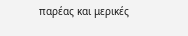παρέας και μερικές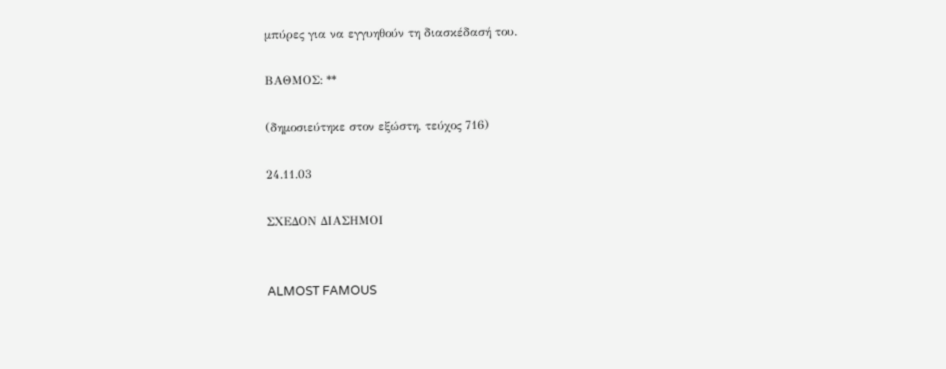μπύρες για να εγγυηθούν τη διασκέδασή του.

ΒΑΘΜΟΣ: **

(δημοσιεύτηκε στον εξώστη, τεύχος 716)

24.11.03

ΣΧΕΔΟΝ ΔΙΑΣΗΜΟΙ


ALMOST FAMOUS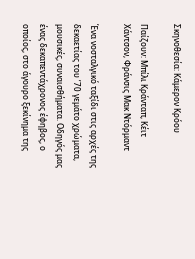Σκηνοθεσία: Κάμερον Κρόου

Παίζουν: Μπίλι Κράνταπ, Κέιτ Χάντσον, Φράνσις Μακ Ντόρμαντ

Ένα νοσταλγικό ταξίδι στις αρχές της δεκαετίας του ’70 γεμάτο χρώματα, μουσικές, συναισθήματα. Οδηγός μας ένας δεκαπεντάχρονος έφηβος, ο οποίος, στο άγουρο ξεκίνημα της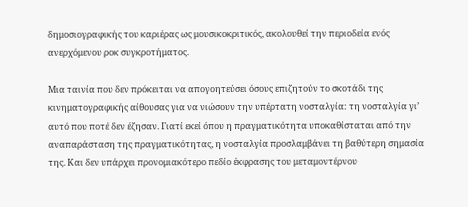δημοσιογραφικής του καριέρας ως μουσικοκριτικός, ακολουθεί την περιοδεία ενός ανερχόμενου ροκ συγκροτήματος.

Μια ταινία που δεν πρόκειται να απογοητεύσει όσους επιζητούν το σκοτάδι της κινηματογραφικής αίθουσας για να νιώσουν την υπέρτατη νοσταλγία: τη νοσταλγία γι’ αυτό που ποτέ δεν έζησαν. Γιατί εκεί όπου η πραγματικότητα υποκαθίσταται από την αναπαράσταση της πραγματικότητας, η νοσταλγία προσλαμβάνει τη βαθύτερη σημασία της. Και δεν υπάρχει προνομιακότερο πεδίο έκφρασης του μεταμοντέρνου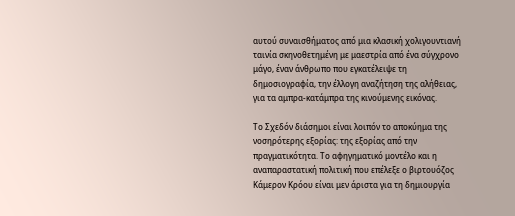αυτού συναισθήματος από μια κλασική χολιγουντιανή ταινία σκηνοθετημένη με μαεστρία από ένα σύγχρονο μάγο, έναν άνθρωπο που εγκατέλειψε τη δημοσιογραφία, την έλλογη αναζήτηση της αλήθειας, για τα αμπρα-κατάμπρα της κινούμενης εικόνας.

Το Σχεδόν διάσημοι είναι λοιπόν το αποκύημα της νοσηρότερης εξορίας: της εξορίας από την πραγματικότητα. Το αφηγηματικό μοντέλο και η αναπαραστατική πολιτική που επέλεξε ο βιρτουόζος Κάμερον Κρόου είναι μεν άριστα για τη δημιουργία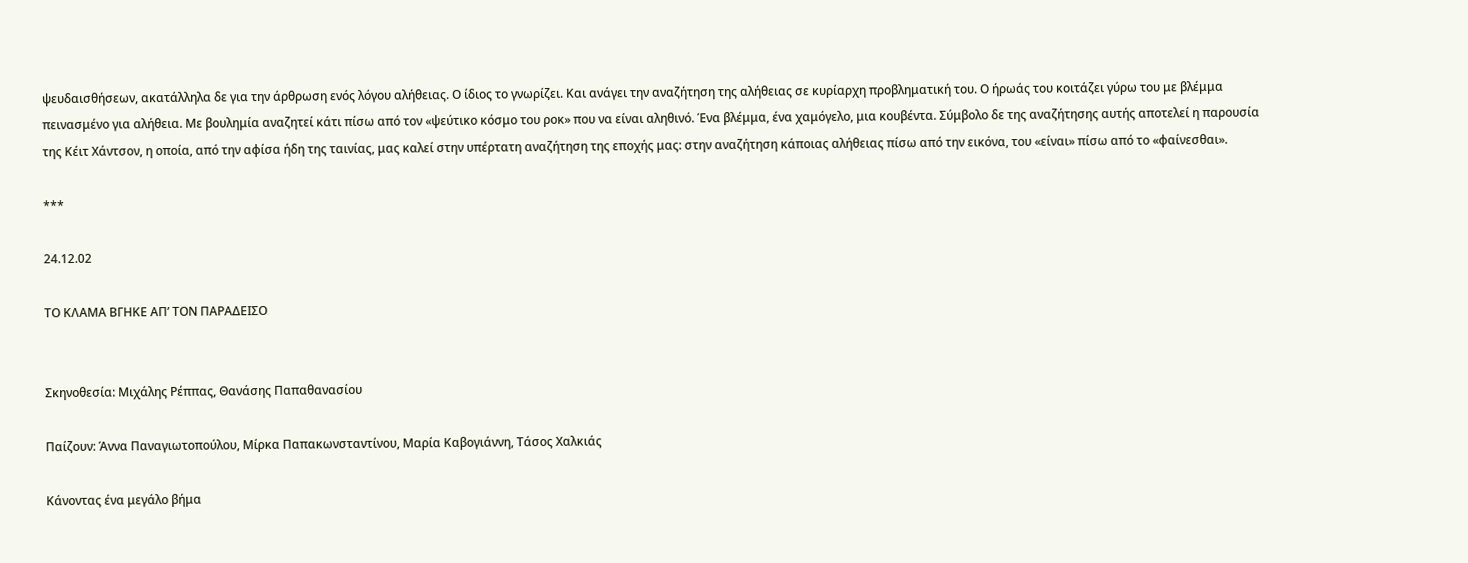ψευδαισθήσεων, ακατάλληλα δε για την άρθρωση ενός λόγου αλήθειας. Ο ίδιος το γνωρίζει. Και ανάγει την αναζήτηση της αλήθειας σε κυρίαρχη προβληματική του. Ο ήρωάς του κοιτάζει γύρω του με βλέμμα πεινασμένο για αλήθεια. Με βουλημία αναζητεί κάτι πίσω από τον «ψεύτικο κόσμο του ροκ» που να είναι αληθινό. Ένα βλέμμα, ένα χαμόγελο, μια κουβέντα. Σύμβολο δε της αναζήτησης αυτής αποτελεί η παρουσία της Κέιτ Χάντσον, η οποία, από την αφίσα ήδη της ταινίας, μας καλεί στην υπέρτατη αναζήτηση της εποχής μας: στην αναζήτηση κάποιας αλήθειας πίσω από την εικόνα, του «είναι» πίσω από το «φαίνεσθαι».

***

24.12.02

ΤΟ ΚΛΑΜΑ ΒΓΗΚΕ ΑΠ’ ΤΟΝ ΠΑΡΑΔΕΙΣΟ


Σκηνοθεσία: Μιχάλης Ρέππας, Θανάσης Παπαθανασίου

Παίζουν: Άννα Παναγιωτοπούλου, Μίρκα Παπακωνσταντίνου, Μαρία Καβογιάννη, Τάσος Χαλκιάς

Κάνοντας ένα μεγάλο βήμα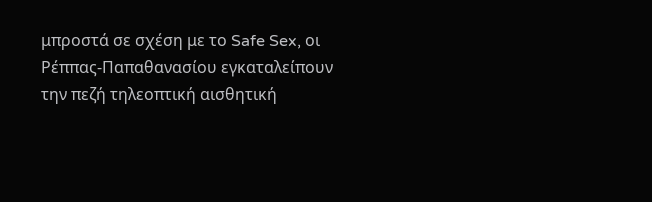μπροστά σε σχέση με το Safe Sex, οι Ρέππας-Παπαθανασίου εγκαταλείπουν την πεζή τηλεοπτική αισθητική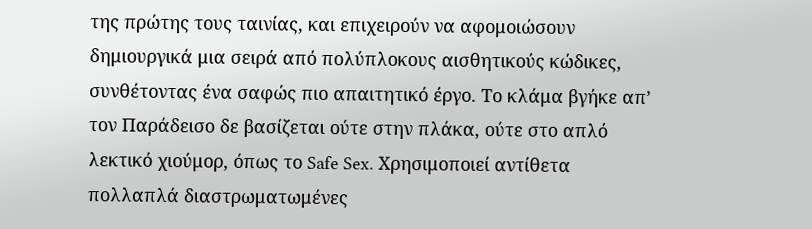της πρώτης τους ταινίας, και επιχειρούν να αφομοιώσουν δημιουργικά μια σειρά από πολύπλοκους αισθητικούς κώδικες, συνθέτοντας ένα σαφώς πιο απαιτητικό έργο. Το κλάμα βγήκε απ’ τον Παράδεισο δε βασίζεται ούτε στην πλάκα, ούτε στο απλό λεκτικό χιούμορ, όπως το Safe Sex. Χρησιμοποιεί αντίθετα πολλαπλά διαστρωματωμένες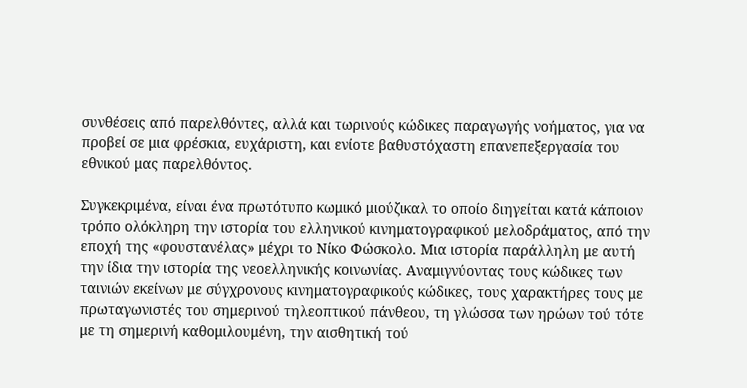συνθέσεις από παρελθόντες, αλλά και τωρινούς κώδικες παραγωγής νοήματος, για να προβεί σε μια φρέσκια, ευχάριστη, και ενίοτε βαθυστόχαστη επανεπεξεργασία του εθνικού μας παρελθόντος.

Συγκεκριμένα, είναι ένα πρωτότυπο κωμικό μιούζικαλ το οποίο διηγείται κατά κάποιον τρόπο ολόκληρη την ιστορία του ελληνικού κινηματογραφικού μελοδράματος, από την εποχή της «φουστανέλας» μέχρι το Νίκο Φώσκολο. Μια ιστορία παράλληλη με αυτή την ίδια την ιστορία της νεοελληνικής κοινωνίας. Αναμιγνύοντας τους κώδικες των ταινιών εκείνων με σύγχρονους κινηματογραφικούς κώδικες, τους χαρακτήρες τους με πρωταγωνιστές του σημερινού τηλεοπτικού πάνθεου, τη γλώσσα των ηρώων τού τότε με τη σημερινή καθομιλουμένη, την αισθητική τού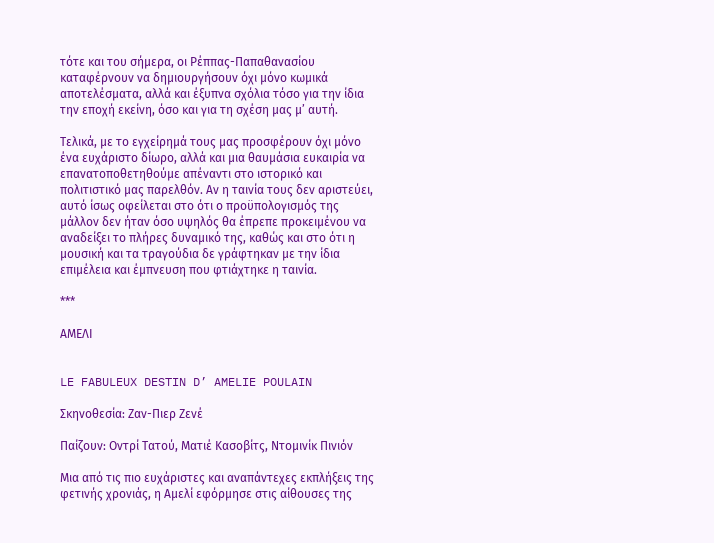τότε και του σήμερα, οι Ρέππας-Παπαθανασίου καταφέρνουν να δημιουργήσουν όχι μόνο κωμικά αποτελέσματα, αλλά και έξυπνα σχόλια τόσο για την ίδια την εποχή εκείνη, όσο και για τη σχέση μας μ’ αυτή.

Τελικά, με το εγχείρημά τους μας προσφέρουν όχι μόνο ένα ευχάριστο δίωρο, αλλά και μια θαυμάσια ευκαιρία να επανατοποθετηθούμε απέναντι στο ιστορικό και πολιτιστικό μας παρελθόν. Αν η ταινία τους δεν αριστεύει, αυτό ίσως οφείλεται στο ότι ο προϋπολογισμός της μάλλον δεν ήταν όσο υψηλός θα έπρεπε προκειμένου να αναδείξει το πλήρες δυναμικό της, καθώς και στο ότι η μουσική και τα τραγούδια δε γράφτηκαν με την ίδια επιμέλεια και έμπνευση που φτιάχτηκε η ταινία.

***

ΑΜΕΛΙ


LE FABULEUX DESTIN D’ AMELIE POULAIN

Σκηνοθεσία: Ζαν-Πιερ Ζενέ

Παίζουν: Οντρί Τατού, Ματιέ Κασοβίτς, Ντομινίκ Πινιόν

Μια από τις πιο ευχάριστες και αναπάντεχες εκπλήξεις της φετινής χρονιάς, η Αμελί εφόρμησε στις αίθουσες της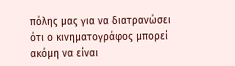πόλης μας για να διατρανώσει ότι ο κινηματογράφος μπορεί ακόμη να είναι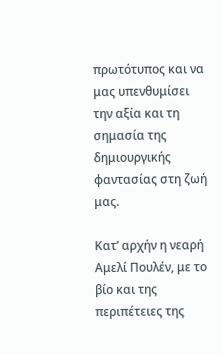πρωτότυπος και να μας υπενθυμίσει την αξία και τη σημασία της δημιουργικής φαντασίας στη ζωή μας.

Κατ’ αρχήν η νεαρή Αμελί Πουλέν, με το βίο και της περιπέτειες της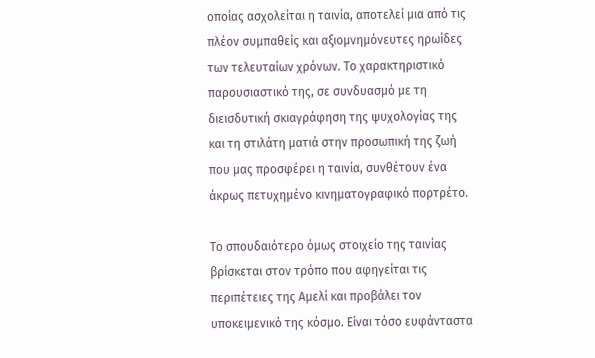οποίας ασχολείται η ταινία, αποτελεί μια από τις πλέον συμπαθείς και αξιομνημόνευτες ηρωίδες των τελευταίων χρόνων. Το χαρακτηριστικό παρουσιαστικό της, σε συνδυασμό με τη διεισδυτική σκιαγράφηση της ψυχολογίας της και τη στιλάτη ματιά στην προσωπική της ζωή που μας προσφέρει η ταινία, συνθέτουν ένα άκρως πετυχημένο κινηματογραφικό πορτρέτο.

Το σπουδαιότερο όμως στοιχείο της ταινίας βρίσκεται στον τρόπο που αφηγείται τις περιπέτειες της Αμελί και προβάλει τον υποκειμενικό της κόσμο. Είναι τόσο ευφάνταστα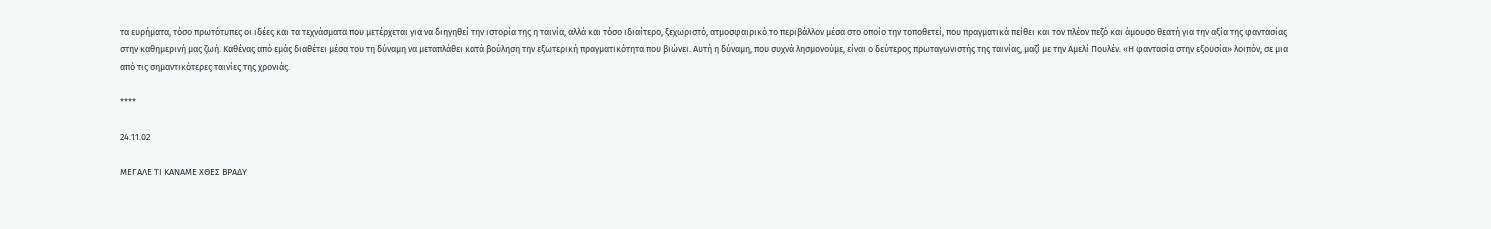τα ευρήματα, τόσο πρωτότυπες οι ιδέες και τα τεχνάσματα που μετέρχεται για να διηγηθεί την ιστορία της η ταινία, αλλά και τόσο ιδιαίτερο, ξεχωριστό, ατμοσφαιρικό το περιβάλλον μέσα στο οποίο την τοποθετεί, που πραγματικά πείθει και τον πλέον πεζό και άμουσο θεατή για την αξία της φαντασίας στην καθημερινή μας ζωή. Καθένας από εμάς διαθέτει μέσα του τη δύναμη να μεταπλάθει κατά βούληση την εξωτερική πραγματικότητα που βιώνει. Αυτή η δύναμη, που συχνά λησμονούμε, είναι ο δεύτερος πρωταγωνιστής της ταινίας, μαζί με την Αμελί Πουλέν. «Η φαντασία στην εξουσία» λοιπόν, σε μια από τις σημαντικότερες ταινίες της χρονιάς.

****

24.11.02

ΜΕΓΑΛΕ ΤΙ ΚΑΝΑΜΕ ΧΘΕΣ ΒΡΑΔΥ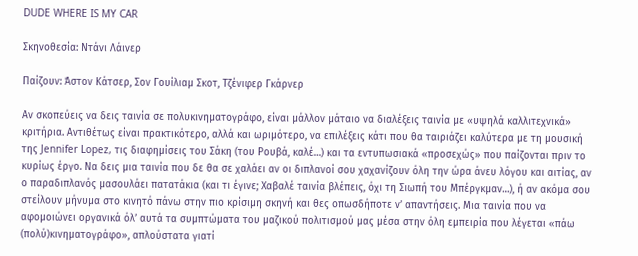DUDE WHERE IS MY CAR

Σκηνοθεσία: Ντάνι Λάινερ

Παίζουν: Άστον Κάτσερ, Σον Γουίλιαμ Σκοτ, Τζένιφερ Γκάρνερ

Αν σκοπεύεις να δεις ταινία σε πολυκινηματογράφο, είναι μάλλον μάταιο να διαλέξεις ταινία με «υψηλά καλλιτεχνικά» κριτήρια. Αντιθέτως είναι πρακτικότερο, αλλά και ωριμότερο, να επιλέξεις κάτι που θα ταιριάζει καλύτερα με τη μουσική της Jennifer Lopez, τις διαφημίσεις του Σάκη (του Ρουβά, καλέ…) και τα εντυπωσιακά «προσεχώς» που παίζονται πριν το κυρίως έργο. Να δεις μια ταινία που δε θα σε χαλάει αν οι διπλανοί σου χαχανίζουν όλη την ώρα άνευ λόγου και αιτίας, αν ο παραδιπλανός μασουλάει πατατάκια (και τι έγινε; Χαβαλέ ταινία βλέπεις, όχι τη Σιωπή του Μπέργκμαν…), ή αν ακόμα σου στείλουν μήνυμα στο κινητό πάνω στην πιο κρίσιμη σκηνή και θες οπωσδήποτε ν’ απαντήσεις. Μια ταινία που να αφομοιώνει οργανικά όλ’ αυτά τα συμπτώματα του μαζικού πολιτισμού μας μέσα στην όλη εμπειρία που λέγεται «πάω (πολύ)κινηματογράφο», απλούστατα γιατί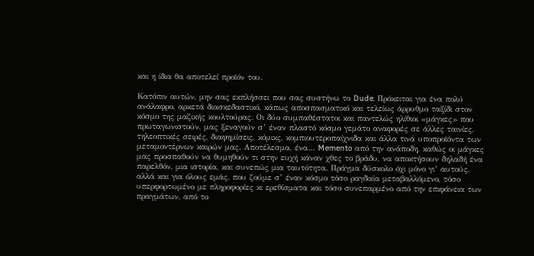και η ίδια θα αποτελεί προϊόν του.

Κατόπιν αυτών, μην σας εκπλήσσει που σας συστήνω το Dude. Πρόκειται για ένα πολύ ανάλαφρο, αρκετά διασκεδαστικό, κάπως αποσπασματικό και τελείως άρρυθμο ταξίδι στον κόσμο της μαζικής κουλτούρας. Οι δύο συμπαθέστατοι και παντελώς ηλίθιοι «μάγκες» που πρωταγωνιστούν, μας ξεναγούν σ’ έναν πλαστό κόσμο γεμάτο αναφορές σε άλλες ταινίες, τηλεοπτικές σειρές, διαφημίσεις, κόμικς, κομπιουτεροπαίχνιδα και άλλα τινά υποπροϊόντα των μεταμοντέρνων καιρών μας. Αποτέλεσμα, ένα… Memento από την ανάποδη, καθώς οι μάγκες μας προσπαθούν να θυμηθούν τι στην ευχή κάναν χθες το βράδυ, να αποκτήσουν δηλαδή ένα παρελθόν, μια ιστορία, και συνεπώς μια ταυτότητα. Πράγμα δύσκολο όχι μόνο γι’ αυτούς, αλλά και για όλους εμάς, που ζούμε σ’ έναν κόσμο τόσο ραγδαία μεταβαλλόμενο, τόσο υπερφορτωμένο με πληροφορίες κι ερεθίσματα και τόσο συνεπαρμένο από την επιφάνεια των πραγμάτων, από το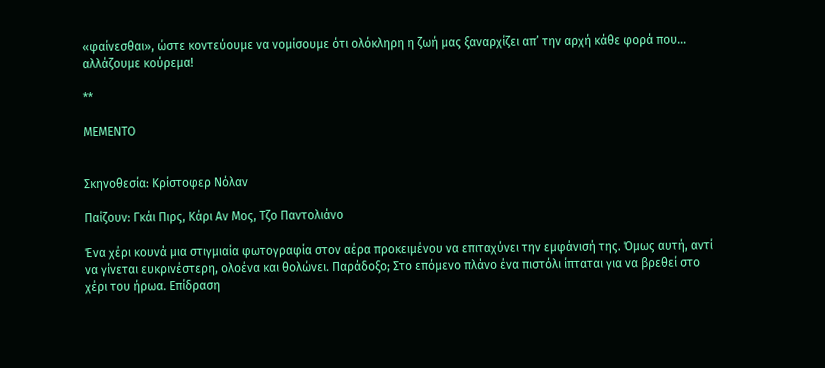«φαίνεσθαι», ώστε κοντεύουμε να νομίσουμε ότι ολόκληρη η ζωή μας ξαναρχίζει απ’ την αρχή κάθε φορά που… αλλάζουμε κούρεμα!

**

ΜΕΜΕΝΤΟ


Σκηνοθεσία: Κρίστοφερ Νόλαν

Παίζουν: Γκάι Πιρς, Κάρι Αν Μος, Τζο Παντολιάνο

Ένα χέρι κουνά μια στιγμιαία φωτογραφία στον αέρα προκειμένου να επιταχύνει την εμφάνισή της. Όμως αυτή, αντί να γίνεται ευκρινέστερη, ολοένα και θολώνει. Παράδοξο; Στο επόμενο πλάνο ένα πιστόλι ίπταται για να βρεθεί στο χέρι του ήρωα. Επίδραση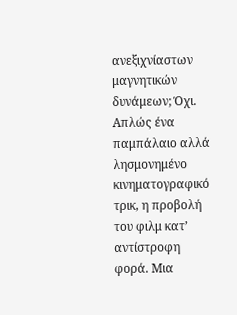ανεξιχνίαστων μαγνητικών δυνάμεων; Όχι. Απλώς ένα παμπάλαιο αλλά λησμονημένο κινηματογραφικό τρικ, η προβολή του φιλμ κατ’ αντίστροφη φορά. Μια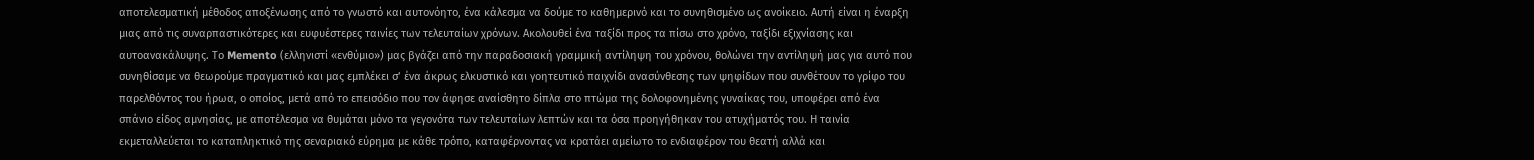αποτελεσματική μέθοδος αποξένωσης από το γνωστό και αυτονόητο, ένα κάλεσμα να δούμε το καθημερινό και το συνηθισμένο ως ανοίκειο. Αυτή είναι η έναρξη μιας από τις συναρπαστικότερες και ευφυέστερες ταινίες των τελευταίων χρόνων. Ακολουθεί ένα ταξίδι προς τα πίσω στο χρόνο, ταξίδι εξιχνίασης και αυτοανακάλυψης. Το Memento (ελληνιστί «ενθύμιο») μας βγάζει από την παραδοσιακή γραμμική αντίληψη του χρόνου, θολώνει την αντίληψή μας για αυτό που συνηθίσαμε να θεωρούμε πραγματικό και μας εμπλέκει σ’ ένα άκρως ελκυστικό και γοητευτικό παιχνίδι ανασύνθεσης των ψηφίδων που συνθέτουν το γρίφο του παρελθόντος του ήρωα, ο οποίος, μετά από το επεισόδιο που τον άφησε αναίσθητο δίπλα στο πτώμα της δολοφονημένης γυναίκας του, υποφέρει από ένα σπάνιο είδος αμνησίας, με αποτέλεσμα να θυμάται μόνο τα γεγονότα των τελευταίων λεπτών και τα όσα προηγήθηκαν του ατυχήματός του. Η ταινία εκμεταλλεύεται το καταπληκτικό της σεναριακό εύρημα με κάθε τρόπο, καταφέρνοντας να κρατάει αμείωτο το ενδιαφέρον του θεατή αλλά και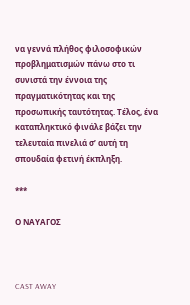να γεννά πλήθος φιλοσοφικών προβληματισμών πάνω στο τι συνιστά την έννοια της πραγματικότητας και της προσωπικής ταυτότητας. Τέλος, ένα καταπληκτικό φινάλε βάζει την τελευταία πινελιά σ’ αυτή τη σπουδαία φετινή έκπληξη.

***

Ο ΝΑΥΑΓΟΣ



CAST AWAY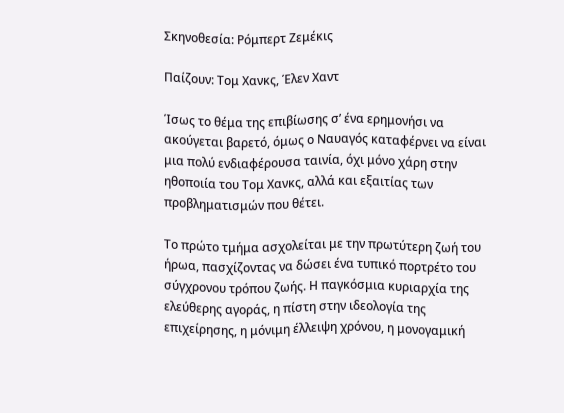Σκηνοθεσία: Ρόμπερτ Ζεμέκις

Παίζουν: Τομ Χανκς, Έλεν Χαντ

Ίσως το θέμα της επιβίωσης σ’ ένα ερημονήσι να ακούγεται βαρετό, όμως ο Ναυαγός καταφέρνει να είναι μια πολύ ενδιαφέρουσα ταινία, όχι μόνο χάρη στην ηθοποιία του Τομ Χανκς, αλλά και εξαιτίας των προβληματισμών που θέτει.

Το πρώτο τμήμα ασχολείται με την πρωτύτερη ζωή του ήρωα, πασχίζοντας να δώσει ένα τυπικό πορτρέτο του σύγχρονου τρόπου ζωής. Η παγκόσμια κυριαρχία της ελεύθερης αγοράς, η πίστη στην ιδεολογία της επιχείρησης, η μόνιμη έλλειψη χρόνου, η μονογαμική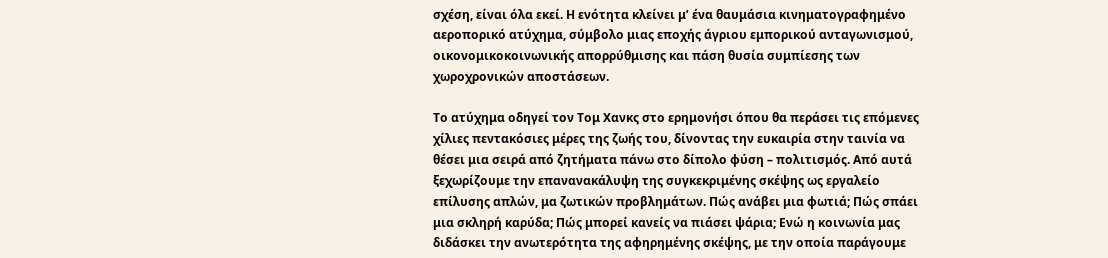σχέση, είναι όλα εκεί. Η ενότητα κλείνει μ’ ένα θαυμάσια κινηματογραφημένο αεροπορικό ατύχημα, σύμβολο μιας εποχής άγριου εμπορικού ανταγωνισμού, οικονομικοκοινωνικής απορρύθμισης και πάση θυσία συμπίεσης των χωροχρονικών αποστάσεων.

Το ατύχημα οδηγεί τον Τομ Χανκς στο ερημονήσι όπου θα περάσει τις επόμενες χίλιες πεντακόσιες μέρες της ζωής του, δίνοντας την ευκαιρία στην ταινία να θέσει μια σειρά από ζητήματα πάνω στο δίπολο φύση – πολιτισμός. Από αυτά ξεχωρίζουμε την επανανακάλυψη της συγκεκριμένης σκέψης ως εργαλείο επίλυσης απλών, μα ζωτικών προβλημάτων. Πώς ανάβει μια φωτιά; Πώς σπάει μια σκληρή καρύδα; Πώς μπορεί κανείς να πιάσει ψάρια; Ενώ η κοινωνία μας διδάσκει την ανωτερότητα της αφηρημένης σκέψης, με την οποία παράγουμε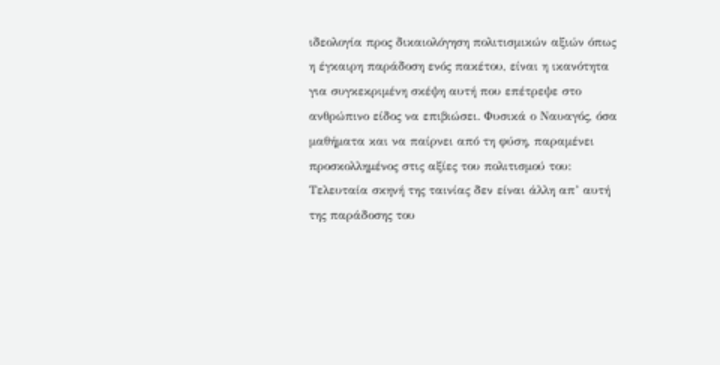ιδεολογία προς δικαιολόγηση πολιτισμικών αξιών όπως η έγκαιρη παράδοση ενός πακέτου, είναι η ικανότητα για συγκεκριμένη σκέψη αυτή που επέτρεψε στο ανθρώπινο είδος να επιβιώσει. Φυσικά ο Ναυαγός, όσα μαθήματα και να παίρνει από τη φύση, παραμένει προσκολλημένος στις αξίες του πολιτισμού του: Τελευταία σκηνή της ταινίας δεν είναι άλλη απ’ αυτή της παράδοσης του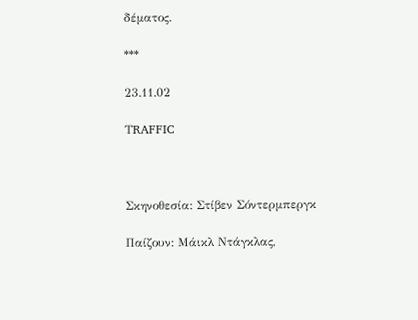δέματος.

***

23.11.02

ΤRAFFIC



Σκηνοθεσία: Στίβεν Σόντερμπεργκ

Παίζουν: Μάικλ Ντάγκλας,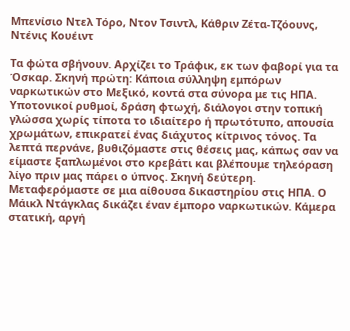Μπενίσιο Ντελ Τόρο, Ντον Τσιντλ, Κάθριν Ζέτα-Τζόουνς, Ντένις Κουέιντ

Τα φώτα σβήνουν. Αρχίζει το Τράφικ, εκ των φαβορί για τα Όσκαρ. Σκηνή πρώτη: Κάποια σύλληψη εμπόρων ναρκωτικών στο Μεξικό, κοντά στα σύνορα με τις ΗΠΑ. Υποτονικοί ρυθμοί, δράση φτωχή, διάλογοι στην τοπική γλώσσα χωρίς τίποτα το ιδιαίτερο ή πρωτότυπο, απουσία χρωμάτων, επικρατεί ένας διάχυτος κίτρινος τόνος. Τα λεπτά περνάνε, βυθιζόμαστε στις θέσεις μας, κάπως σαν να είμαστε ξαπλωμένοι στο κρεβάτι και βλέπουμε τηλεόραση λίγο πριν μας πάρει ο ύπνος. Σκηνή δεύτερη. Μεταφερόμαστε σε μια αίθουσα δικαστηρίου στις ΗΠΑ. Ο Μάικλ Ντάγκλας δικάζει έναν έμπορο ναρκωτικών. Κάμερα στατική, αργή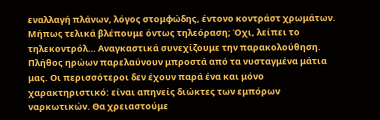εναλλαγή πλάνων, λόγος στομφώδης, έντονο κοντράστ χρωμάτων. Μήπως τελικά βλέπουμε όντως τηλεόραση; Όχι, λείπει το τηλεκοντρόλ… Αναγκαστικά συνεχίζουμε την παρακολούθηση. Πλήθος ηρώων παρελαύνουν μπροστά από τα νυσταγμένα μάτια μας. Οι περισσότεροι δεν έχουν παρά ένα και μόνο χαρακτηριστικό: είναι απηνείς διώκτες των εμπόρων ναρκωτικών. Θα χρειαστούμε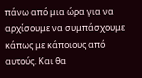πάνω από μια ώρα για να αρχίσουμε να συμπάσχουμε κάπως με κάποιους από αυτούς. Και θα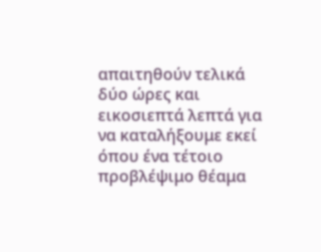απαιτηθούν τελικά δύο ώρες και εικοσιεπτά λεπτά για να καταλήξουμε εκεί όπου ένα τέτοιο προβλέψιμο θέαμα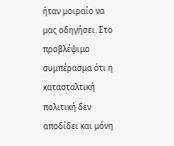ήταν μοιραίο να μας οδηγήσει. Στο προβλέψιμο συμπέρασμα ότι η κατασταλτική πολιτική δεν αποδίδει και μόνη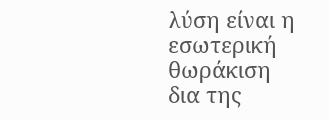λύση είναι η εσωτερική θωράκιση δια της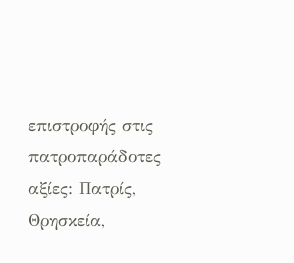επιστροφής στις πατροπαράδοτες αξίες: Πατρίς, Θρησκεία,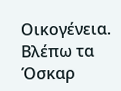Οικογένεια. Βλέπω τα Όσκαρ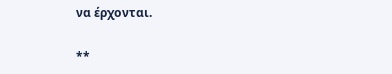να έρχονται.

**